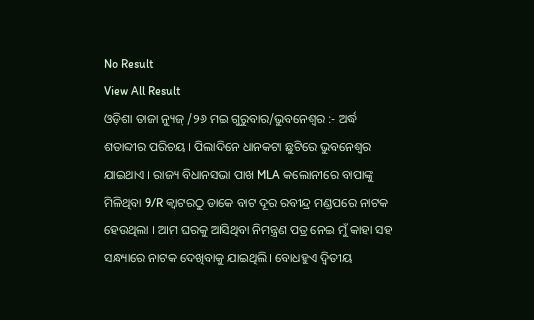No Result
View All Result
ଓଡ଼ିଶା ତାଜା ନ୍ୟୁଜ୍ /୨୬ ମଇ ଗୁରୁବାର/ଭୁବନେଶ୍ୱର :- ଅର୍ଦ୍ଧ ଶତାବ୍ଦୀର ପରିଚୟ । ପିଲାଦିନେ ଧାନକଟା ଛୁଟିରେ ଭୁବନେଶ୍ୱର ଯାଇଥାଏ । ରାଜ୍ୟ ବିଧାନସଭା ପାଖ MLA କଲୋନୀରେ ବାପାଙ୍କୁ ମିଳିଥିବା 9/R କ୍ୱାଟରଠୁ ଡାକେ ବାଟ ଦୂର ରବୀନ୍ଦ୍ର ମଣ୍ଡପରେ ନାଟକ ହେଉଥିଲା । ଆମ ଘରକୁ ଆସିଥିବା ନିମନ୍ତ୍ରଣ ପତ୍ର ନେଇ ମୁଁ କାହା ସହ ସନ୍ଧ୍ୟାରେ ନାଟକ ଦେଖିବାକୁ ଯାଇଥିଲି। ବୋଧହୁଏ ଦ୍ଵିତୀୟ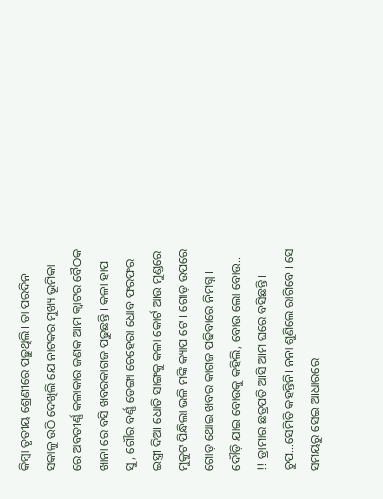କିମ୍ବା ତୃତୀୟ ଶ୍ରେଣୀରେ ପଢ଼ୁଥିଲି। ତା ପରଦିନ ସକାଳୁ ଉଠି ଦେଖିଲି ଯେ ନାଟକର ମୁଖ୍ୟ ଭୂମିକା ରେ ଅବତୀର୍ଣ୍ଣ କଳାକାର ଜଣକ ଆମ କ୍ୱାଟର ବୈଠକ ଖାନା ରେ ବସି ଖବରକାଗଜ ପଢୁଛନ୍ତି । କଳା ହାପ ସୁ, ଗୌର ବର୍ଣ୍ଣ ଡେଙ୍ଗା ଚେହେରା ଧୋବ ଫରଫର ଇସ୍ତ୍ରୀ ଦିଆ ଧୋତି ସାଙ୍ଗକୁ କଳା କୋର୍ଟ ଆଉ ମୁଣ୍ଡରେ ମୁକୁଟ ପିନ୍ଧିଲା ଭଳି ମଙ୍କି କ୍ୟାପ ଟେ । ଗୋଡ଼ ଉପରେ ଗୋଡ଼ ଥୋଇ ଖବର କାଗଜ ପଢିବାରେ ନିମଗ୍ନ ।
ଦୌଡ଼ି ଯାଇ ବୋଉକୁ କହିଲି, ବୋଉ ଲୋ ବୋଉ.. !! ଡ୍ରାମାର ଛତ୍ରପତି ଆସି ଆମ ଘରେ ବସିଛନ୍ତି। ଚୁପ…ସେମିତି କହନ୍ତିନି। ନନା ଶୁଣିଲେ ରାଗିବେ । ସେ ସମୟରୁ ସେଇ ଆଧାରରେ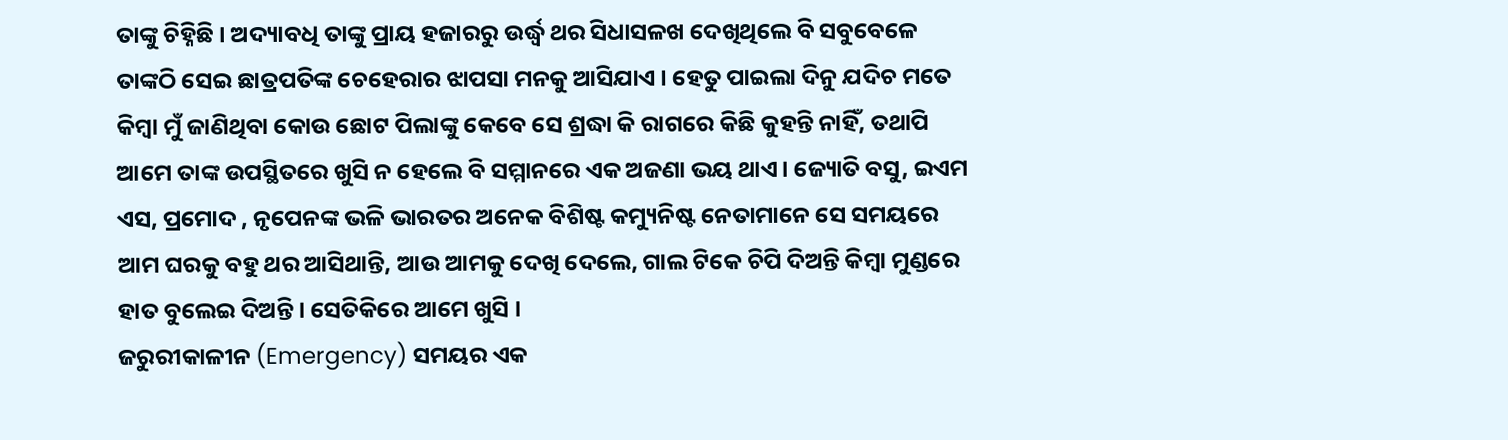ତାଙ୍କୁ ଚିହ୍ନିଛି । ଅଦ୍ୟାବଧି ତାଙ୍କୁ ପ୍ରାୟ ହଜାରରୁ ଉର୍ଦ୍ଧ୍ବ ଥର ସିଧାସଳଖ ଦେଖିଥିଲେ ବି ସବୁବେଳେ ତାଙ୍କଠି ସେଇ ଛାତ୍ରପତିଙ୍କ ଚେହେରାର ଝାପସା ମନକୁ ଆସିଯାଏ । ହେତୁ ପାଇଲା ଦିନୁ ଯଦିଚ ମତେ କିମ୍ବା ମୁଁ ଜାଣିଥିବା କୋଉ ଛୋଟ ପିଲାଙ୍କୁ କେବେ ସେ ଶ୍ରଦ୍ଧା କି ରାଗରେ କିଛି କୁହନ୍ତି ନାହିଁ, ତଥାପି ଆମେ ତାଙ୍କ ଉପସ୍ଥିତରେ ଖୁସି ନ ହେଲେ ବି ସମ୍ମାନରେ ଏକ ଅଜଣା ଭୟ ଥାଏ। ଜ୍ୟୋତି ବସୁ, ଇଏମ ଏସ, ପ୍ରମୋଦ , ନୃପେନଙ୍କ ଭଳି ଭାରତର ଅନେକ ବିଶିଷ୍ଟ କମ୍ୟୁନିଷ୍ଟ ନେତାମାନେ ସେ ସମୟରେ ଆମ ଘରକୁ ବହୁ ଥର ଆସିଥାନ୍ତି, ଆଉ ଆମକୁ ଦେଖି ଦେଲେ, ଗାଲ ଟିକେ ଚିପି ଦିଅନ୍ତି କିମ୍ବା ମୁଣ୍ଡରେ ହାତ ବୁଲେଇ ଦିଅନ୍ତି। ସେତିକିରେ ଆମେ ଖୁସି ।
ଜରୁରୀକାଳୀନ (Emergency) ସମୟର ଏକ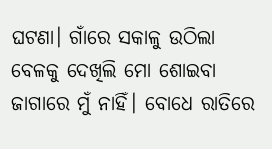ଘଟଣା। ଗାଁରେ ସକାଳୁ ଉଠିଲା ବେଳକୁ ଦେଖିଲି ମୋ ଶୋଇବା ଜାଗାରେ ମୁଁ ନାହିଁ। ବୋଧେ ରାତିରେ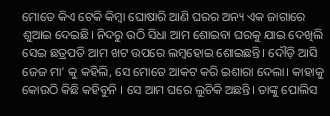ମୋତେ କିଏ ଟେକି କିମ୍ବା ଘୋଷାରି ଆଣି ଘରର ଅନ୍ୟ ଏକ ଜାଗାରେ ଶୁଆଇ ଦେଇଛି। ନିଦରୁ ଉଠି ସିଧା ଆମ ଶୋଇବା ଘରକୁ ଯାଇ ଦେଖିଲି ସେଇ ଛତ୍ରପତି ଆମ ଖଟ ଉପରେ ଲମ୍ଵହୋଇ ଶୋଇଛନ୍ତି। ଦୌଡ଼ି ଆସି ଜେଜ ମା’ କୁ କହିଲି, ସେ ମୋତେ ଆକଟ କରି ଇଶାରା ଦେଲା। କାହାକୁ କୋଉଠି କିଛି କହିବୁନି । ସେ ଆମ ଘରେ ଲୁଚିକି ଅଛନ୍ତି। ତାଙ୍କୁ ପୋଲିସ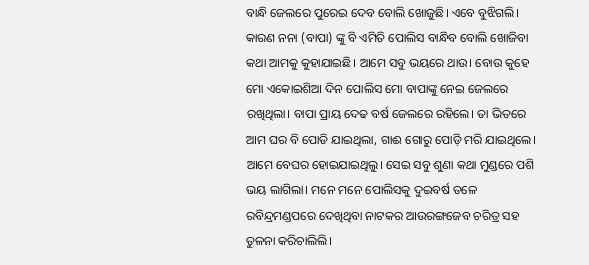ବାନ୍ଧି ଜେଲରେ ପୁରେଇ ଦେବ ବୋଲି ଖୋଜୁଛି। ଏବେ ବୁଝିଗଲି। କାରଣ ନନା (ବାପା) ଙ୍କୁ ବି ଏମିତି ପୋଲିସ ବାନ୍ଧିବ ବୋଲି ଖୋଜିବା କଥା ଆମକୁ କୁହାଯାଇଛି। ଆମେ ସବୁ ଭୟରେ ଥାଉ। ବୋଉ କୁହେ ମୋ ଏକୋଇଶିଆ ଦିନ ପୋଲିସ ମୋ ବାପାଙ୍କୁ ନେଇ ଜେଲରେ ରଖିଥିଲା। ବାପା ପ୍ରାୟ ଦେଢ ବର୍ଷ ଜେଲରେ ରହିଲେ। ତା ଭିତରେ ଆମ ଘର ବି ପୋଡି ଯାଇଥିଲା, ଗାଈ ଗୋରୁ ପୋଡ଼ି ମରି ଯାଇଥିଲେ। ଆମେ ବେଘର ହୋଇଯାଇଥିଲୁ। ସେଇ ସବୁ ଶୁଣା କଥା ମୁଣ୍ଡରେ ପଶି ଭୟ ଲାଗିଲା। ମନେ ମନେ ପୋଲିସକୁ ଦୁଇବର୍ଷ ତଳେ ରବିନ୍ଦ୍ରମଣ୍ଡପରେ ଦେଖିଥିବା ନାଟକର ଆଉରଙ୍ଗଜେବ ଚରିତ୍ର ସହ ତୁଳନା କରିଚାଲିଲି।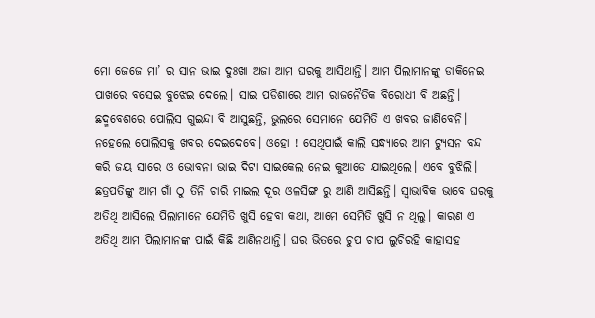ମୋ ଜେଜେ ମା’ ର ସାନ ଭାଇ ଦୁଃଖା ଅଜା ଆମ ଘରକୁ ଆସିଥାନ୍ତି। ଆମ ପିଲାମାନଙ୍କୁ ଡାକିନେଇ ପାଖରେ ବସେଇ ବୁଝେଇ ଦେଲେ। ସାଇ ପଡିଶାରେ ଆମ ରାଜନୈତିକ ବିରୋଧୀ ବି ଅଛନ୍ତି। ଛଦ୍ମବେଶରେ ପୋଲିସ ଗୁଇନ୍ଦା ବି ଆସୁଛନ୍ତି, ଭୁଲରେ ସେମାନେ ଯେମିତି ଏ ଖବର ଜାଣିବେନି। ନହେଲେ ପୋଲିସକୁ ଖବର ଦେଇଦେବେ। ଓହୋ ! ସେଥିପାଇଁ କାଲି ସନ୍ଧ୍ୟାରେ ଆମ ଟ୍ୟୁସନ ବନ୍ଦ କରି ଜୟ ସାରେ ଓ ଭୋବନା ଭାଇ ଦିଟା ସାଇକେଲ ନେଇ କୁଆଡେ ଯାଇଥିଲେ। ଏବେ ବୁଝିଲି। ଛତ୍ରପତିଙ୍କୁ ଆମ ଗାଁ ଠୁ ତିନି ଚାରି ମାଇଲ ଦୂର ଓଳସିଙ୍ଗ ରୁ ଆଣି ଆସିଛନ୍ତି। ସ୍ୱାଭାବିକ ଭାବେ ଘରକୁ ଅତିଥି ଆସିଲେ ପିଲାମାନେ ଯେମିତି ଖୁସି ହେବା କଥା, ଆମେ ସେମିତି ଖୁସି ନ ଥିଲୁ। କାରଣ ଏ ଅତିଥି ଆମ ପିଲାମାନଙ୍କ ପାଇଁ କିଛି ଆଣିନଥାନ୍ତି। ଘର ଭିତରେ ଚୁପ ଚାପ ଲୁଚିରହି କାହାସହ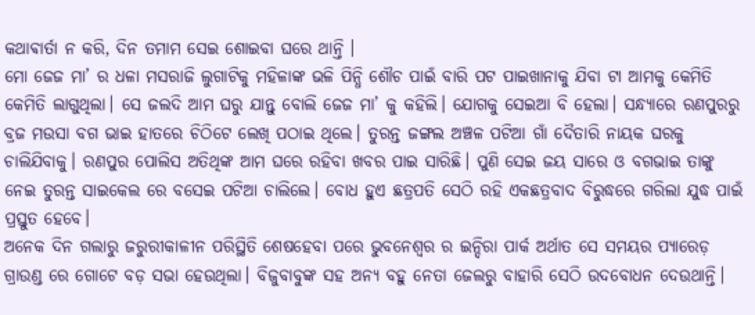କଥାଵାର୍ତା ନ କରି, ଦିନ ତମାମ ସେଇ ଶୋଇବା ଘରେ ଥାନ୍ତି ।
ମୋ ଜେଜ ମା’ ର ଧଳା ମସରାଜି ଲୁଗାଟିକୁ ମହିଳାଙ୍କ ଭଳି ପିନ୍ଧି ଶୌଚ ପାଇଁ ବାରି ପଟ ପାଇଖାନାକୁ ଯିବା ଟା ଆମକୁ କେମିତି କେମିତି ଲାଗୁଥିଲା। ସେ ଜଲଦି ଆମ ଘରୁ ଯାନ୍ତୁ ବୋଲି ଜେଜ ମା’ କୁ କହିଲି। ଯୋଗକୁ ସେଇଆ ବି ହେଲା। ସନ୍ଧ୍ୟାରେ ରଣପୁରରୁ ବ୍ରଜ ମଉସା ବଗ ଭାଇ ହାତରେ ଚିଠିଟେ ଲେଖି ପଠାଇ ଥିଲେ। ତୁରନ୍ତ ଜଙ୍ଗଲ ଅଞ୍ଚଳ ପଟିଆ ଗାଁ ଦୈତାରି ନାୟକ ଘରକୁ ଚାଲିଯିବାକୁ। ରଣପୁର ପୋଲିସ ଅତିଥିଙ୍କ ଆମ ଘରେ ରହିବା ଖବର ପାଇ ସାରିଛି। ପୁଣି ସେଇ ଜୟ ସାରେ ଓ ବଗଭାଇ ତାଙ୍କୁ ନେଇ ତୁରନ୍ତ ସାଇକେଲ ରେ ବସେଇ ପଟିଆ ଚାଲିଲେ। ବୋଧ ହୁଏ ଛତ୍ରପତି ସେଠି ରହି ଏକଛତ୍ରବାଦ ବିରୁଦ୍ଧରେ ଗରିଲା ଯୁଦ୍ଧ ପାଇଁ ପ୍ରସ୍ତୁତ ହେବେ।
ଅନେକ ଦିନ ଗଲାରୁ ଜରୁରୀକାଳୀନ ପରିସ୍ଥିତି ଶେଷହେବା ପରେ ଭୁବନେଶ୍ୱର ର ଇନ୍ଦିରା ପାର୍କ ଅର୍ଥାତ ସେ ସମୟର ପ୍ୟାରେଡ଼ ଗ୍ରାଉଣ୍ଡ ରେ ଗୋଟେ ବଡ଼ ସଭା ହେଉଥିଲା। ବିଜୁବାବୁଙ୍କ ସହ ଅନ୍ୟ ବହୁ ନେତା ଜେଲରୁ ବାହାରି ସେଠି ଉଦବୋଧନ ଦେଉଥାନ୍ତି।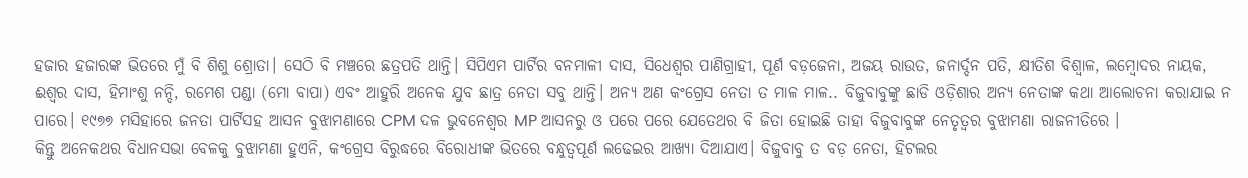ହଜାର ହଜାରଙ୍କ ଭିତରେ ମୁଁ ବି ଶିଶୁ ଶ୍ରୋତା। ସେଠି ବି ମଞ୍ଚରେ ଛତ୍ରପତି ଥାନ୍ତି। ସିପିଏମ ପାର୍ଟିର ବନମାଳୀ ଦାସ, ସିଧେଶ୍ୱର ପାଣିଗ୍ରାହୀ, ପୂର୍ଣ ବଡ଼ଜେନା, ଅଜୟ ରାଉତ, ଜନାର୍ଦ୍ଦନ ପତି, କ୍ଷୀତିଶ ବିଶ୍ୱାଳ, ଲମ୍ବୋଦର ନାୟକ, ଈଶ୍ୱର ଦାସ, ହିମାଂଶୁ ନନ୍ଦି, ରମେଶ ପଣ୍ଡା (ମୋ ବାପା) ଏବଂ ଆହୁରି ଅନେକ ଯୁବ ଛାତ୍ର ନେତା ସବୁ ଥାନ୍ତି। ଅନ୍ୟ ଅଣ କଂଗ୍ରେସ ନେତା ତ ମାଳ ମାଳ.. ବିଜୁବାବୁଙ୍କୁ ଛାଡି ଓଡ଼ିଶାର ଅନ୍ୟ ନେତାଙ୍କ କଥା ଆଲୋଚନା କରାଯାଇ ନ ପାରେ। ୧୯୭୭ ମସିହାରେ ଜନତା ପାର୍ଟିସହ ଆସନ ବୁଝାମଣାରେ CPM ଦଳ ଭୁବନେଶ୍ୱର MP ଆସନରୁ ଓ ପରେ ପରେ ଯେତେଥର ବି ଜିତା ହୋଇଛି ତାହା ବିଜୁବାବୁଙ୍କ ନେତୃତ୍ୱର ବୁଝାମଣା ରାଜନୀତିରେ ।
କିନ୍ତୁ ଅନେକଥର ବିଧାନସଭା ବେଳକୁ ବୁଝାମଣା ହୁଏନି, କଂଗ୍ରେସ ବିରୁଦ୍ଧରେ ବିରୋଧୀଙ୍କ ଭିତରେ ବନ୍ଧୁତ୍ୱପୂର୍ଣ ଲଢେଇର ଆଖ୍ୟା ଦିଆଯାଏ। ବିଜୁବାବୁ ତ ବଡ଼ ନେତା, ହିଟଲର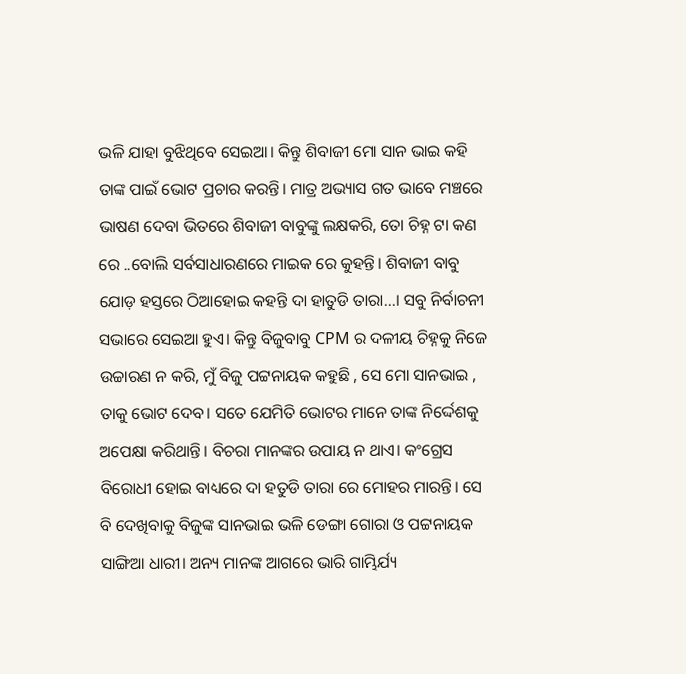ଭଳି ଯାହା ବୁଝିଥିବେ ସେଇଆ। କିନ୍ତୁ ଶିବାଜୀ ମୋ ସାନ ଭାଇ କହି ତାଙ୍କ ପାଇଁ ଭୋଟ ପ୍ରଚାର କରନ୍ତି। ମାତ୍ର ଅଭ୍ୟାସ ଗତ ଭାବେ ମଞ୍ଚରେ ଭାଷଣ ଦେବା ଭିତରେ ଶିବାଜୀ ବାବୁଙ୍କୁ ଲକ୍ଷକରି, ତୋ ଚିହ୍ନ ଟା କଣ ରେ ..ବୋଲି ସର୍ବସାଧାରଣରେ ମାଇକ ରେ କୁହନ୍ତି। ଶିବାଜୀ ବାବୁ ଯୋଡ଼ ହସ୍ତରେ ଠିଆହୋଇ କହନ୍ତି ଦା ହାତୁଡି ତାରା…। ସବୁ ନିର୍ବାଚନୀ ସଭାରେ ସେଇଆ ହୁଏ। କିନ୍ତୁ ବିଜୁବାବୁ CPM ର ଦଳୀୟ ଚିହ୍ନକୁ ନିଜେ ଉଚ୍ଚାରଣ ନ କରି, ମୁଁ ବିଜୁ ପଟ୍ଟନାୟକ କହୁଛି , ସେ ମୋ ସାନଭାଇ , ତାକୁ ଭୋଟ ଦେବ। ସତେ ଯେମିତି ଭୋଟର ମାନେ ତାଙ୍କ ନିର୍ଦ୍ଦେଶକୁ ଅପେକ୍ଷା କରିଥାନ୍ତି। ବିଚରା ମାନଙ୍କର ଉପାୟ ନ ଥାଏ। କଂଗ୍ରେସ ବିରୋଧୀ ହୋଇ ବାଧ୍ୟରେ ଦା ହତୁଡି ତାରା ରେ ମୋହର ମାରନ୍ତି। ସେ ବି ଦେଖିବାକୁ ବିଜୁଙ୍କ ସାନଭାଇ ଭଳି ଡେଙ୍ଗା ଗୋରା ଓ ପଟ୍ଟନାୟକ ସାଙ୍ଗିଆ ଧାରୀ। ଅନ୍ୟ ମାନଙ୍କ ଆଗରେ ଭାରି ଗାମ୍ଭିର୍ଯ୍ୟ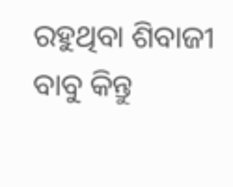ରହୁଥିବା ଶିବାଜୀ ବାବୁ କିନ୍ତୁ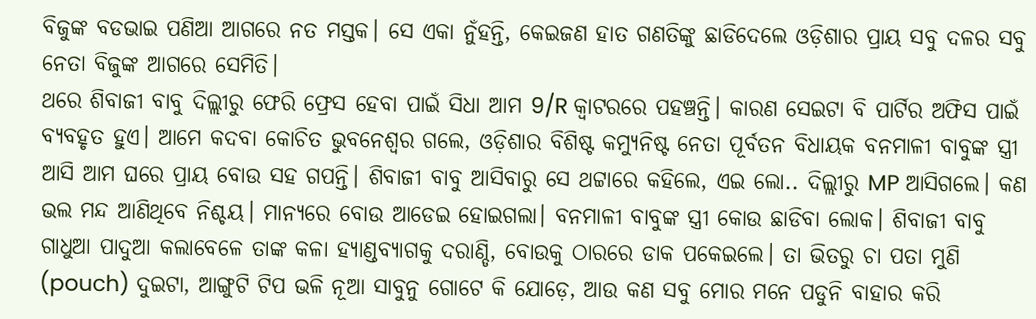ବିଜୁଙ୍କ ବଡଭାଇ ପଣିଆ ଆଗରେ ନତ ମସ୍ତକ। ସେ ଏକା ନୁଁହନ୍ତି, କେଇଜଣ ହାତ ଗଣତିଙ୍କୁ ଛାଡିଦେଲେ ଓଡ଼ିଶାର ପ୍ରାୟ ସବୁ ଦଳର ସବୁ ନେତା ବିଜୁଙ୍କ ଆଗରେ ସେମିତି।
ଥରେ ଶିବାଜୀ ବାବୁ ଦିଲ୍ଲୀରୁ ଫେରି ଫ୍ରେସ ହେବା ପାଇଁ ସିଧା ଆମ 9/R କ୍ୱାଟରରେ ପହଞ୍ଚନ୍ତି। କାରଣ ସେଇଟା ବି ପାର୍ଟିର ଅଫିସ ପାଇଁ ବ୍ୟବହୃତ ହୁଏ। ଆମେ କଦବା କୋଚିତ ଭୁବନେଶ୍ୱର ଗଲେ, ଓଡ଼ିଶାର ବିଶିଷ୍ଟ କମ୍ୟୁନିଷ୍ଟ ନେତା ପୂର୍ବତନ ବିଧାୟକ ବନମାଳୀ ବାବୁଙ୍କ ସ୍ତ୍ରୀ ଆସି ଆମ ଘରେ ପ୍ରାୟ ବୋଉ ସହ ଗପନ୍ତି। ଶିବାଜୀ ବାବୁ ଆସିବାରୁ ସେ ଥଟ୍ଟାରେ କହିଲେ, ଏଇ ଲୋ.. ଦିଲ୍ଲୀରୁ MP ଆସିଗଲେ। କଣ ଭଲ ମନ୍ଦ ଆଣିଥିବେ ନିଶ୍ଚୟ। ମାନ୍ୟରେ ବୋଉ ଆଡେଇ ହୋଇଗଲା। ବନମାଳୀ ବାବୁଙ୍କ ସ୍ତ୍ରୀ କୋଉ ଛାଡିବା ଲୋକ। ଶିବାଜୀ ବାବୁ ଗାଧୁଆ ପାଦୁଆ କଲାବେଳେ ତାଙ୍କ କଳା ହ୍ୟାଣ୍ଡବ୍ୟାଗକୁ ଦରାଣ୍ଡି, ବୋଉକୁ ଠାରରେ ଡାକ ପକେଇଲେ। ତା ଭିତରୁ ଚା ପତା ମୁଣି (pouch) ଦୁଇଟା, ଆଙ୍ଗୁଟି ଟିପ ଭଳି ନୂଆ ସାବୁନୁ ଗୋଟେ କି ଯୋଡ଼େ, ଆଉ କଣ ସବୁ ମୋର ମନେ ପଡୁନି ବାହାର କରି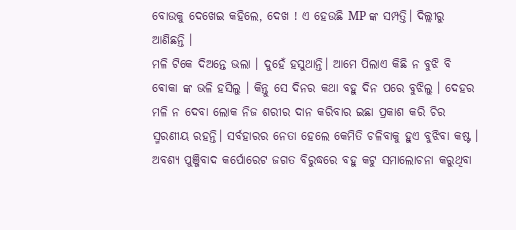ବୋଉକୁ ଦେଖେଇ କହିଲେ, ଦେଖ ! ଏ ହେଉଛି MP ଙ୍କ ସମ୍ପତ୍ତି। ଦିଲ୍ଲୀରୁ ଆଣିଛନ୍ତି ।
ମଳି ଟିକେ ଦିଅନ୍ତେ ଭଲା । ଦୁହେଁ ହସୁଥାନ୍ତି। ଆମେ ପିଲାଏ କିଛି ନ ବୁଝି ବି ଵୋକା ଙ୍କ ଭଳି ହସିଲୁ । କିନ୍ତୁ ସେ ଦିନର କଥା ବହୁ ଦିନ ପରେ ବୁଝିଲୁ । ଦେହର ମଳି ନ ଦେବା ଲୋକ ନିଜ ଶରୀର ଦାନ କରିବାର ଇଛା ପ୍ରକାଶ କରି ଚିର ସ୍ମରଣୀୟ ରହନ୍ତି। ସର୍ବହାରର ନେତା ହେଲେ କେମିତି ଚଳିବାକୁ ହୁଏ ବୁଝିବା କଷ୍ଟ । ଅବଶ୍ୟ ପୁଞ୍ଜିବାଦ କର୍ପୋରେଟ ଜଗତ ବିରୁଦ୍ଧରେ ବହୁ କଟୁ ସମାଲୋଚନା କରୁଥିବା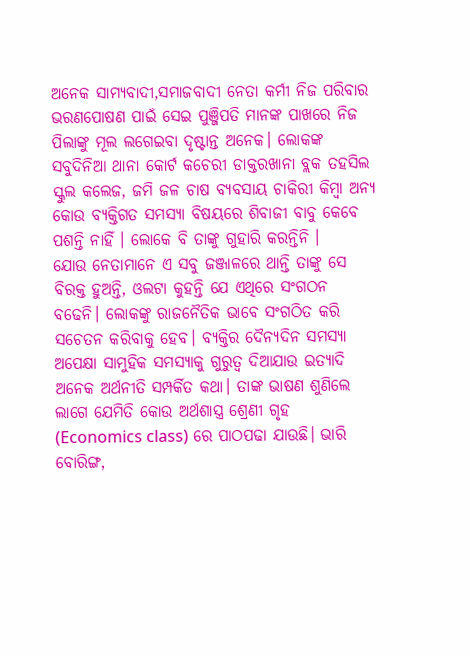ଅନେକ ସାମ୍ୟବାଦୀ,ସମାଜବାଦୀ ନେତା କର୍ମୀ ନିଜ ପରିବାର ଭରଣପୋଷଣ ପାଇଁ ସେଇ ପୁଞ୍ଜିପତି ମାନଙ୍କ ପାଖରେ ନିଜ ପିଲାଙ୍କୁ ମୂଲ ଲଗେଇବା ଦୃଷ୍ଟାନ୍ତ ଅନେକ। ଲୋକଙ୍କ ସବୁଦିନିଆ ଥାନା କୋର୍ଟ କଚେରୀ ଡାକ୍ତରଖାନା ବ୍ଲକ ତହସିଲ ସ୍କୁଲ କଲେଜ, ଜମି ଜଳ ଚାଷ ବ୍ୟବସାୟ ଚାକିରୀ କିମ୍ବା ଅନ୍ୟ କୋଉ ବ୍ୟକ୍ତିଗତ ସମସ୍ୟା ବିଷୟରେ ଶିବାଜୀ ବାବୁ କେବେ ପଶନ୍ତି ନାହିଁ । ଲୋକେ ବି ତାଙ୍କୁ ଗୁହାରି କରନ୍ତିନି ।
ଯୋଉ ନେତାମାନେ ଏ ସବୁ ଜଞ୍ଜାଳରେ ଥାନ୍ତି ତାଙ୍କୁ ସେ ବିରକ୍ତ ହୁଅନ୍ତି, ଓଲଟା କୁହନ୍ତି ଯେ ଏଥିରେ ସଂଗଠନ ବଢେନି। ଲୋକଙ୍କୁ ରାଜନୈତିକ ଭାବେ ସଂଗଠିତ କରି ସଚେତନ କରିବାକୁ ହେବ। ବ୍ୟକ୍ତିର ଦୈନ୍ୟଦିନ ସମସ୍ୟା ଅପେକ୍ଷା ସାମୁହିକ ସମସ୍ୟାକୁ ଗୁରୁତ୍ବ ଦିଆଯାଉ ଇତ୍ୟାଦି ଅନେକ ଅର୍ଥନୀତି ସମ୍ପର୍କିତ କଥା। ତାଙ୍କ ଭାଷଣ ଶୁଣିଲେ ଲାଗେ ଯେମିତି କୋଉ ଅର୍ଥଶାସ୍ତ୍ର ଶ୍ରେଣୀ ଗୃହ (Economics class) ରେ ପାଠପଢା ଯାଉଛି। ଭାରି ବୋରିଙ୍ଗ,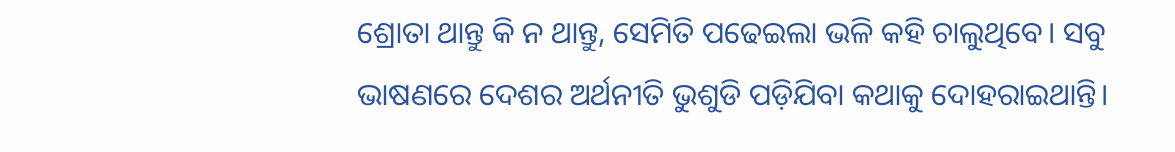ଶ୍ରୋତା ଥାନ୍ତୁ କି ନ ଥାନ୍ତୁ, ସେମିତି ପଢେଇଲା ଭଳି କହି ଚାଲୁଥିବେ। ସବୁ ଭାଷଣରେ ଦେଶର ଅର୍ଥନୀତି ଭୁଶୁଡି ପଡ଼ିଯିବା କଥାକୁ ଦୋହରାଇଥାନ୍ତି।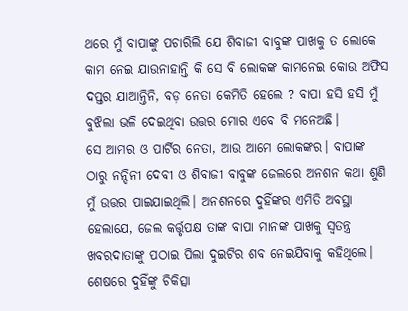ଥରେ ମୁଁ ବାପାଙ୍କୁ ପଚାରିଲି ଯେ ଶିବାଜୀ ବାବୁଙ୍କ ପାଖକୁ ତ ଲୋକେ କାମ ନେଇ ଯାଉନାହାନ୍ତି କି ସେ ବି ଲୋକଙ୍କ କାମନେଇ କୋଉ ଅଫିସ ଦପ୍ତର ଯାଆନ୍ତିନି, ବଡ଼ ନେତା କେମିତି ହେଲେ ? ବାପା ହସି ହସି ମୁଁ ବୁଝିଲା ଭଳି ଦେଇଥିବା ଉତ୍ତର ମୋର ଏବେ ବି ମନେଅଛି।
ସେ ଆମର ଓ ପାର୍ଟିର ନେତା, ଆଉ ଆମେ ଲୋକଙ୍କର। ବାପାଙ୍କ ଠାରୁ ନନ୍ଦିନୀ ଦେବୀ ଓ ଶିବାଜୀ ବାବୁଙ୍କ ଜେଲରେ ଅନଶନ କଥା ଶୁଣି ମୁଁ ଉତ୍ତର ପାଇଯାଇଥିଲି। ଅନଶନରେ ଦୁହିଁଙ୍କର ଏମିତି ଅବସ୍ଥା ହେଲାଯେ, ଜେଲ କର୍ତ୍ତୃପକ୍ଷ ତାଙ୍କ ବାପା ମାନଙ୍କ ପାଖକୁ ସ୍ୱତନ୍ତ୍ର ଖବରଦାତାଙ୍କୁ ପଠାଇ ପିଲା ଦୁଇଟିର ଶବ ନେଇଯିବାକୁ କହିଥିଲେ। ଶେଷରେ ଦୁହିଁଙ୍କୁ ଚିକିତ୍ସା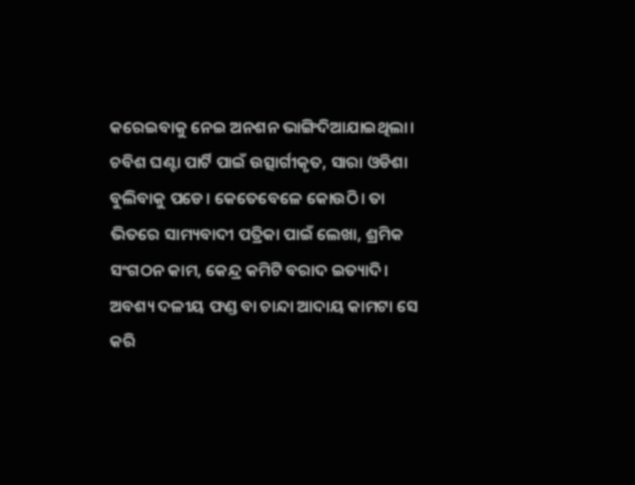କରେଇବାକୁ ନେଇ ଅନଶନ ଭାଙ୍ଗିଦିଆଯାଇଥିଲା। ଚବିଶ ଘଣ୍ଟା ପାର୍ଟି ପାଇଁ ଉତ୍ସାର୍ଗୀକୃତ, ସାରା ଓଡିଶା ବୁଲିବାକୁ ପଡେ। କେତେବେଳେ କୋଉଠି। ତା ଭିତରେ ସାମ୍ୟବାଦୀ ପତ୍ରିକା ପାଇଁ ଲେଖା, ଶ୍ରମିକ ସଂଗଠନ କାମ, କେନ୍ଦ୍ର କମିଟି ବରାଦ ଇତ୍ୟାଦି। ଅବଶ୍ୟ ଦଳୀୟ ଫଣ୍ଡ ବା ଚାନ୍ଦା ଆଦାୟ କାମଟା ସେ କରି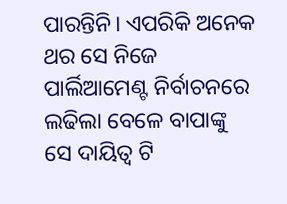ପାରନ୍ତିନି। ଏପରିକି ଅନେକ ଥର ସେ ନିଜେ ପାର୍ଲିଆମେଣ୍ଟ ନିର୍ବାଚନରେ ଲଢିଲା ବେଳେ ବାପାଙ୍କୁ ସେ ଦାୟିତ୍ୱ ଟି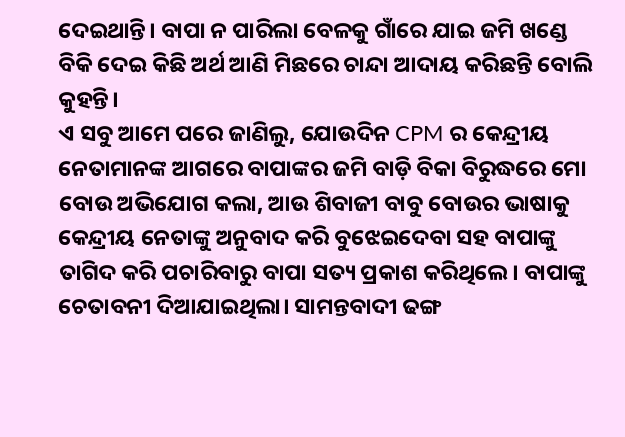ଦେଇଥାନ୍ତି। ବାପା ନ ପାରିଲା ବେଳକୁ ଗାଁରେ ଯାଇ ଜମି ଖଣ୍ଡେ ବିକି ଦେଇ କିଛି ଅର୍ଥ ଆଣି ମିଛରେ ଚାନ୍ଦା ଆଦାୟ କରିଛନ୍ତି ବୋଲି କୁହନ୍ତି।
ଏ ସବୁ ଆମେ ପରେ ଜାଣିଲୁ, ଯୋଉଦିନ CPM ର କେନ୍ଦ୍ରୀୟ ନେତାମାନଙ୍କ ଆଗରେ ବାପାଙ୍କର ଜମି ବାଡ଼ି ବିକା ବିରୁଦ୍ଧରେ ମୋ ବୋଉ ଅଭିଯୋଗ କଲା, ଆଉ ଶିବାଜୀ ବାବୁ ବୋଉର ଭାଷାକୁ କେନ୍ଦ୍ରୀୟ ନେତାଙ୍କୁ ଅନୁବାଦ କରି ବୁଝେଇଦେବା ସହ ବାପାଙ୍କୁ ତାଗିଦ କରି ପଚାରିବାରୁ ବାପା ସତ୍ୟ ପ୍ରକାଶ କରିଥିଲେ। ବାପାଙ୍କୁ ଚେତାବନୀ ଦିଆଯାଇଥିଲା। ସାମନ୍ତବାଦୀ ଢଙ୍ଗ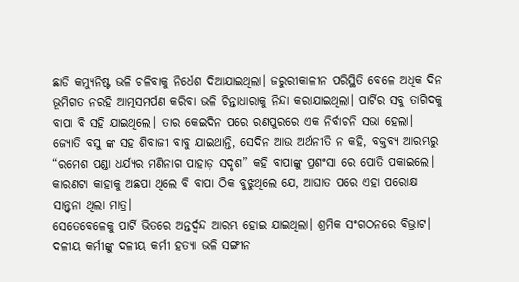ଛାଡି କମ୍ୟୁନିଷ୍ଟ ଭଳି ଚଳିବାକୁ ନିର୍ଧେଶ ଦିଆଯାଇଥିଲା। ଜରୁରୀକାଳୀନ ପରିସ୍ଥିତି ବେଳେ ଅଧିକ ଦିନ ଭୂମିଗତ ନରହି ଆତ୍ମସମର୍ପଣ କରିବା ଭଳି ଚିନ୍ତାଧାରାକୁ ନିନ୍ଦା କରାଯାଇଥିଲା। ପାର୍ଟିର ସବୁ ତାଗିଦକୁ ବାପା ବି ସହି ଯାଇଥିଲେ। ତାର କେଇଦିନ ପରେ ରଣପୁରରେ ଏକ ନିର୍ବାଚନି ସଭା ହେଲା। ଜ୍ୟୋତି ବସୁ ଙ୍କ ସହ ଶିବାଜୀ ବାବୁ ଯାଇଥାନ୍ତି, ସେଦିନ ଆଉ ଅର୍ଥନୀତି ନ କହି, ବକ୍ତବ୍ୟ ଆରମ୍ଭରୁ “ରମେଶ ପଣ୍ଡା ଧର୍ଯ୍ୟର ମଣିନାଗ ପାହାଡ଼ ସଦୃଶ” କହି ବାପାଙ୍କୁ ପ୍ରଶଂସା ରେ ପୋତି ପକାଇଲେ। କାରଣଟା କାହାକୁ ଅଛପା ଥିଲେ ବି ବାପା ଠିକ ବୁଝୁଥିଲେ ଯେ, ଆଘାତ ପରେ ଏହା ପରୋକ୍ଷ ସାନ୍ତ୍ୱନା ଥିଲା ମାତ୍ର।
ସେତେବେଳେକୁ ପାର୍ଟି ଭିତରେ ଅନ୍ତର୍ଦ୍ୱନ୍ଦ ଆରମ୍ଭ ହୋଇ ଯାଇଥିଲା। ଶ୍ରମିକ ସଂଗଠନରେ ବିଭ୍ରାଟ। ଦଳୀୟ କର୍ମୀଙ୍କୁ ଦଳୀୟ କର୍ମୀ ହତ୍ୟା ଭଳି ସଙ୍ଗୀନ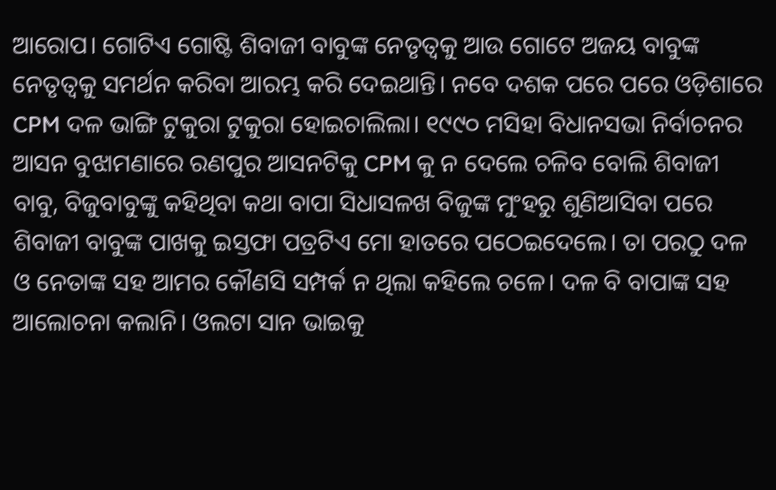ଆରୋପ। ଗୋଟିଏ ଗୋଷ୍ଟି ଶିବାଜୀ ବାବୁଙ୍କ ନେତୃତ୍ୱକୁ ଆଉ ଗୋଟେ ଅଜୟ ବାବୁଙ୍କ ନେତୃତ୍ୱକୁ ସମର୍ଥନ କରିବା ଆରମ୍ଭ କରି ଦେଇଥାନ୍ତି। ନବେ ଦଶକ ପରେ ପରେ ଓଡ଼ିଶାରେ CPM ଦଳ ଭାଙ୍ଗି ଟୁକୁରା ଟୁକୁରା ହୋଇଚାଲିଲା। ୧୯୯୦ ମସିହା ବିଧାନସଭା ନିର୍ବାଚନର ଆସନ ବୁଝାମଣାରେ ରଣପୁର ଆସନଟିକୁ CPM କୁ ନ ଦେଲେ ଚଳିବ ବୋଲି ଶିବାଜୀ ବାବୁ, ବିଜୁବାବୁଙ୍କୁ କହିଥିବା କଥା ବାପା ସିଧାସଳଖ ବିଜୁଙ୍କ ମୁଂହରୁ ଶୁଣିଆସିବା ପରେ ଶିବାଜୀ ବାବୁଙ୍କ ପାଖକୁ ଇସ୍ତଫା ପତ୍ରଟିଏ ମୋ ହାତରେ ପଠେଇଦେଲେ। ତା ପରଠୁ ଦଳ ଓ ନେତାଙ୍କ ସହ ଆମର କୌଣସି ସମ୍ପର୍କ ନ ଥିଲା କହିଲେ ଚଳେ। ଦଳ ବି ବାପାଙ୍କ ସହ ଆଲୋଚନା କଲାନି। ଓଲଟା ସାନ ଭାଇକୁ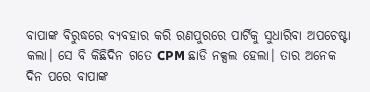ବାପାଙ୍କ ବିରୁଦ୍ଧରେ ବ୍ୟବହାର କରି ରଣପୁରରେ ପାର୍ଟିକୁ ସୁଧାରିବା ଅପଚେଷ୍ଟା କଲା। ସେ ବି କିଛିଦିନ ଗତେ CPM ଛାଡି ନକ୍ସଲ ହେଲା। ତାର ଅନେକ ଦିନ ପରେ ବାପାଙ୍କ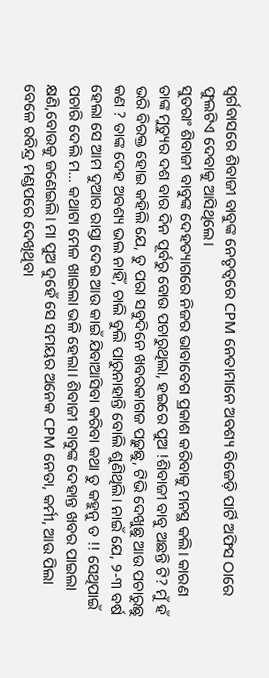ସ୍ୱର୍ଗବାସରେ ଶିବାଜୀ ବାବୁଙ୍କ ନେତୃତ୍ୱରେ CPM ନେତାମାନେ ଅବଶ୍ୟ ବିଜେଡ଼ି ପାର୍ଟି ଅଫିସ ଠାରେ ଫୁଲଟିଏ ଦେବାକୁ ଆସିଥିଲେ।
ସୁତରାଂ ଶିବାଜୀ ବାବୁଙ୍କ ଦେହତ୍ୟାଗରେ ନିଜର ଭାବାବେଗ ପ୍ରକାଶ କରିବାକୁ ମନସ୍ଥ କଲି। କାରଣ ତାଙ୍କ ମୁତ୍ୟୁର ଦଶ ବାର ଦିନ ପୂର୍ବରୁ ବୋଉ ପଚାରୁଥିଲା, ହଇରେ ପୁଅ !ଶିବାଜୀ ବାବୁ ଅଛନ୍ତି ଟି? ମୁଁ ହଁ ଭରି ବିରକ୍ତ ହୋଇ କହିଲି ଯେ, ତୁ ପରା ସବୁଦିନେ ଖବରକାଗଜ ପଢ଼ୁଛୁ, ଟିଭି ଦେଖୁଛୁ ଆଉ ପଚାରୁଛୁ କଣ ? ତାଙ୍କ ଦେହ ଅବଶ୍ୟ ଭଲ ନାହିଁ, ଚାଲି ବୁଲି ପାରୁନାହାନ୍ତି ବୋଲି ଶୁଣିଥିଲି। ନାଇଁ ଯେ, ୨-୩ ବର୍ଷ ହେଲା ସେ ଆମ ଦୁଆର ରାସ୍ତା ଦେଇ ଆଉ କାଇଁ ଯିବାଆସିବା କରିବା କଥା ତୁ କହୁନୁ ତ !! ସେଥିପାଇଁ ପଚାରି ଦେଲି ମ… କଥାଟା ମେଳ ଖାଇଲା ଭଳି ହେଲା। ଶିବାଜୀ ବାବୁଙ୍କ ଦେହାନ୍ତ ଖବର ପାଇଲା କ୍ଷଣି,ବୋଉକୁ ଜଣେଇଲି। ମା ପୁଅ ଦୁହେଁ ସେ ସମୟର ଅନେକ CPM ନେତା, କର୍ମୀ, ଆଉ ପିଲା ବେଳେ ରବିନ୍ଦ୍ର ମଣ୍ଡପରେ ଦେଖିଥିବା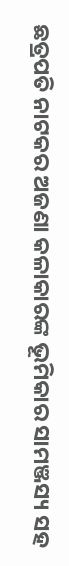ଛତ୍ରପତି ନାଟକର ଅଜଣା କଳାକାରଙ୍କ ଭୂମିକାର ସାମଞ୍ଜସ୍ୟ ସହ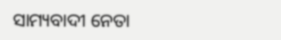ସାମ୍ୟବାଦୀ ନେତା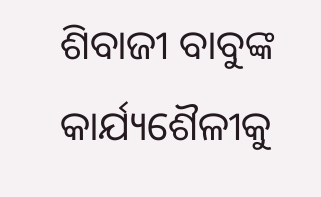ଶିବାଜୀ ବାବୁଙ୍କ କାର୍ଯ୍ୟଶୈଳୀକୁ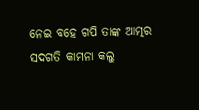ନେଇ ବହେ ଗପି ତାଙ୍କ ଆତ୍ମର ସଦଗତି କାମନା କଲୁ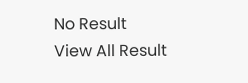No Result
View All Result